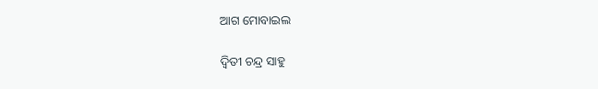ଆଗ ମୋବାଇଲ

ଦ୍ୱିତୀ ଚନ୍ଦ୍ର ସାହୁ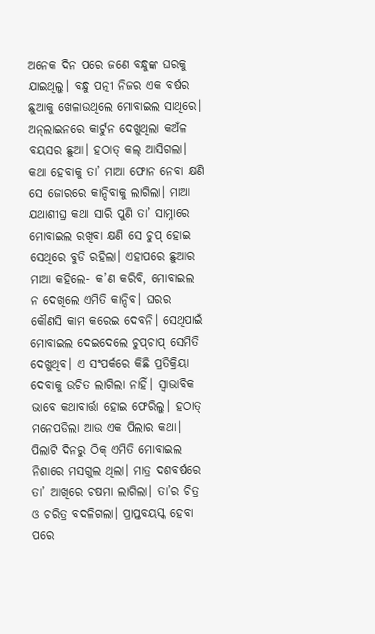ଅନେକ ଦିନ ପରେ ଜଣେ ବନ୍ଧୁଙ୍କ ଘରକୁ ଯାଇଥିଲୁ। ବନ୍ଧୁ ପତ୍ନୀ ନିଜର ଏକ ବର୍ଷର ଛୁଆକୁ ଖେଳାଉଥିଲେ ମୋବାଇଲ ସାଥିରେ। ଅନ୍‌ଲାଇନରେ କାର୍ଟୁନ ଦେଖୁଥିଲା କଅଁଳ ବୟସର ଛୁଆ। ହଠାତ୍‌ କଲ୍‌ ଆସିଗଲା। କଥା ହେବାକୁ ତା’ ମାଆ ଫୋନ ନେବା କ୍ଷଣି ସେ ଜୋରରେ କାନ୍ଦିବାକୁ ଲାଗିଲା। ମାଆ ଯଥାଶୀଘ୍ର କଥା ସାରି ପୁଣି ତା’ ସାମ୍ନାରେ ମୋବାଇଲ ରଖିବା କ୍ଷଣି ସେ ଚୁପ୍‌ ହୋଇ ସେଥିରେ ବୁଡି ରହିଲା। ଏହାପରେ ଛୁଆର ମାଆ କହିଲେ- କ’ଣ କରିବି, ମୋବାଇଲ ନ ଦେଖିଲେ ଏମିତି କାନ୍ଦିବ। ଘରର କୌଣସି କାମ କରେଇ ଦେବନି। ସେଥିପାଇଁ ମୋବାଇଲ ଦେଇଦେଲେ ଚୁପ୍‌ଚାପ୍‌ ସେମିତି ଦେଖୁଥିବ। ଏ ସଂପର୍କରେ କିଛି ପ୍ରତିକ୍ରିୟା ଦେବାକୁ ଉଚିତ ଲାଗିଲା ନାହିଁ। ସ୍ବାଭାବିକ ଭାବେ କଥାବାର୍ତ୍ତା ହୋଇ ଫେରିଲୁ। ହଠାତ୍‌ ମନେପଡିଲା ଆଉ ଏକ ପିଲାର କଥା। ପିଲାଟି ଦିନରୁ ଠିକ୍‌ ଏମିତି ମୋବାଇଲ ନିଶାରେ ମସଗୁଲ ଥିଲା। ମାତ୍ର ଦଶବର୍ଷରେ ତା’ ଆଖିରେ ଚଷମା ଲାଗିଲା। ତା’ର ଚିତ୍ର ଓ ଚରିତ୍ର ବଦଳିଗଲା। ପ୍ରାପ୍ତବୟସ୍କ ହେବା ପରେ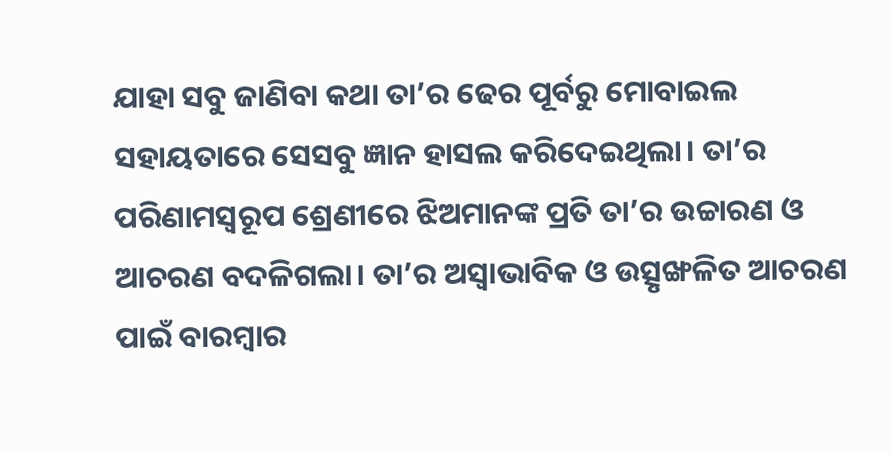ଯାହା ସବୁ ଜାଣିବା କଥା ତା’ର ଢେର ପୂର୍ବରୁ ମୋବାଇଲ ସହାୟତାରେ ସେସବୁ ଜ୍ଞାନ ହାସଲ କରିଦେଇଥିଲା। ତା’ର ପରିଣାମସ୍ବରୂପ ଶ୍ରେଣୀରେ ଝିଅମାନଙ୍କ ପ୍ରତି ତା’ର ଉଚ୍ଚାରଣ ଓ ଆଚରଣ ବଦଳିଗଲା। ତା’ର ଅସ୍ବାଭାବିକ ଓ ଉତ୍ସୃଙ୍ଖଳିତ ଆଚରଣ ପାଇଁ ବାରମ୍ବାର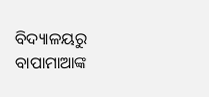ବିଦ୍ୟାଳୟରୁ ବାପାମାଆଙ୍କ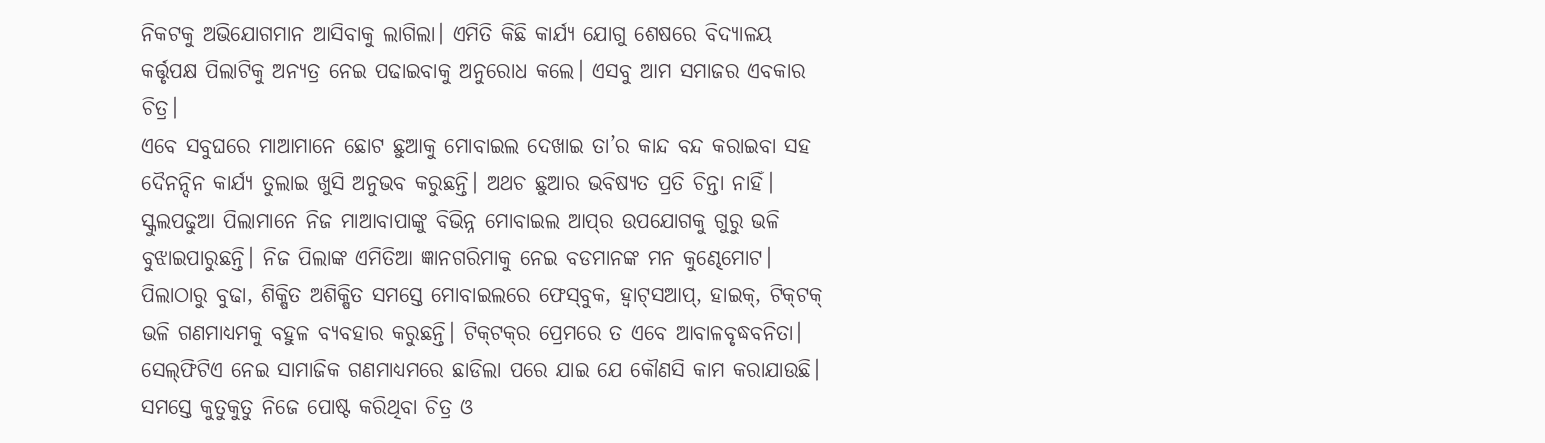ନିକଟକୁ ଅଭିଯୋଗମାନ ଆସିବାକୁ ଲାଗିଲା। ଏମିତି କିଛି କାର୍ଯ୍ୟ ଯୋଗୁ ଶେଷରେ ବିଦ୍ୟାଳୟ କର୍ତ୍ତୃପକ୍ଷ ପିଲାଟିକୁ ଅନ୍ୟତ୍ର ନେଇ ପଢାଇବାକୁ ଅନୁରୋଧ କଲେ। ଏସବୁ ଆମ ସମାଜର ଏବକାର ଚିତ୍ର।
ଏବେ ସବୁଘରେ ମାଆମାନେ ଛୋଟ ଛୁଆକୁ ମୋବାଇଲ ଦେଖାଇ ତା’ର କାନ୍ଦ ବନ୍ଦ କରାଇବା ସହ ଦୈନନ୍ଦିନ କାର୍ଯ୍ୟ ତୁଲାଇ ଖୁସି ଅନୁଭବ କରୁଛନ୍ତି। ଅଥଚ ଛୁଆର ଭବିଷ୍ୟତ ପ୍ରତି ଚିନ୍ତା ନାହିଁ। ସ୍କୁଲପଢୁଆ ପିଲାମାନେ ନିଜ ମାଆବାପାଙ୍କୁ ବିଭିନ୍ନ ମୋବାଇଲ ଆପ୍‌ର ଉପଯୋଗକୁ ଗୁରୁ ଭଳି ବୁଝାଇପାରୁଛନ୍ତି। ନିଜ ପିଲାଙ୍କ ଏମିତିଆ ଜ୍ଞାନଗରିମାକୁ ନେଇ ବଡମାନଙ୍କ ମନ କୁଣ୍ଢେମୋଟ। ପିଲାଠାରୁ ବୁଢା, ଶିକ୍ଷିତ ଅଶିକ୍ଷିତ ସମସ୍ତେ ମୋବାଇଲରେ ଫେସ୍‌ବୁକ, ହ୍ବାଟ୍‌ସଆପ୍‌, ହାଇକ୍‌, ଟିକ୍‌ଟକ୍‌ ଭଳି ଗଣମାଧ୍ୟମକୁ ବହୁଳ ବ୍ୟବହାର କରୁଛନ୍ତି। ଟିକ୍‌ଟକ୍‌ର ପ୍ରେମରେ ତ ଏବେ ଆବାଳବୃଦ୍ଧବନିତା। ସେଲ୍‌ଫିଟିଏ ନେଇ ସାମାଜିକ ଗଣମାଧ୍ୟମରେ ଛାଡିଲା ପରେ ଯାଇ ଯେ କୌଣସି କାମ କରାଯାଉଛି। ସମସ୍ତେ କୁତୁକୁତୁ ନିଜେ ପୋଷ୍ଟ କରିଥିବା ଚିତ୍ର ଓ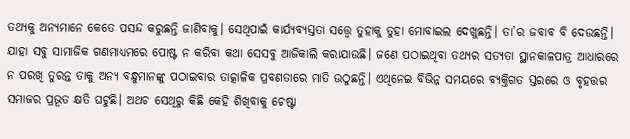ତଥ୍ୟକୁ ଅନ୍ୟମାନେ କେତେ ପସନ୍ଦ କରୁଛନ୍ତି ଜାଣିବାକୁ। ସେଥିପାଇଁ କାର୍ଯ୍ୟବ୍ୟସ୍ତତା ସତ୍ତ୍ୱେ ତୁହାକୁ ତୁହା ମୋବାଇଲ ଦେଖୁଛନ୍ତି। ତା’ର ଜବାବ ବି ଦେଉଛନ୍ତି। ଯାହା ସବୁ ସାମାଜିକ ଗଣମାଧ୍ୟମରେ ପୋଷ୍ଟ ନ କରିବା କଥା ସେସବୁ ଆଜିକାଲି କରାଯାଉଛି। ଜଣେ ପଠାଇଥିବା ତଥ୍ୟର ସତ୍ୟତା ସ୍ଥାନକାଳପାତ୍ର ଆଧାରରେ ନ ପରଖି ତୁରନ୍ତ ତାକୁ ଅନ୍ୟ ବନ୍ଧୁମାନଙ୍କୁ ପଠାଇବାର ତାତ୍କାଳିକ ପ୍ରବଣତାରେ ମାତି ଉଠୁଛନ୍ତି। ଏଥିନେଇ ବିଭିନ୍ନ ସମୟରେ ବ୍ୟକ୍ତିଗତ ସ୍ତରରେ ଓ ବୃହତ୍ତର ସମାଜର ପ୍ରଭୂତ କ୍ଷତି ଘଟୁଛି। ଅଥଚ ସେଥିରୁ କିଛି କେହି ଶିଖିବାକୁ ଚେଷ୍ଟା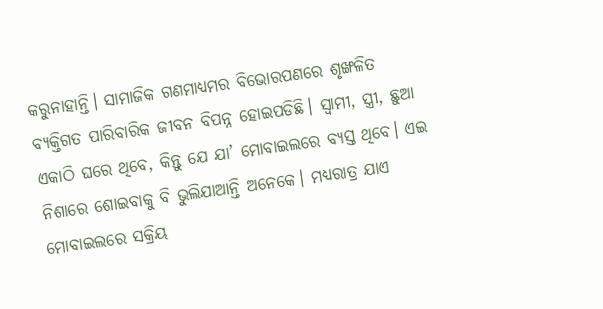କରୁନାହାନ୍ତି। ସାମାଜିକ ଗଣମାଧ୍ୟମର ବିଭୋରପଣରେ ଶୃଙ୍ଖଳିତ ବ୍ୟକ୍ତିଗତ ପାରିବାରିକ ଜୀବନ ବିପନ୍ନ ହୋଇପଡିଛି। ସ୍ବାମୀ, ସ୍ତ୍ରୀ, ଛୁଆ ଏକାଠି ଘରେ ଥିବେ, କିନ୍ତୁ ଯେ ଯା’ ମୋବାଇଲରେ ବ୍ୟସ୍ତ ଥିବେ। ଏଇ ନିଶାରେ ଶୋଇବାକୁ ବି ଭୁଲିଯାଆନ୍ତି ଅନେକେ। ମଧ୍ୟରାତ୍ର ଯାଏ ମୋବାଇଲରେ ସକ୍ରିୟ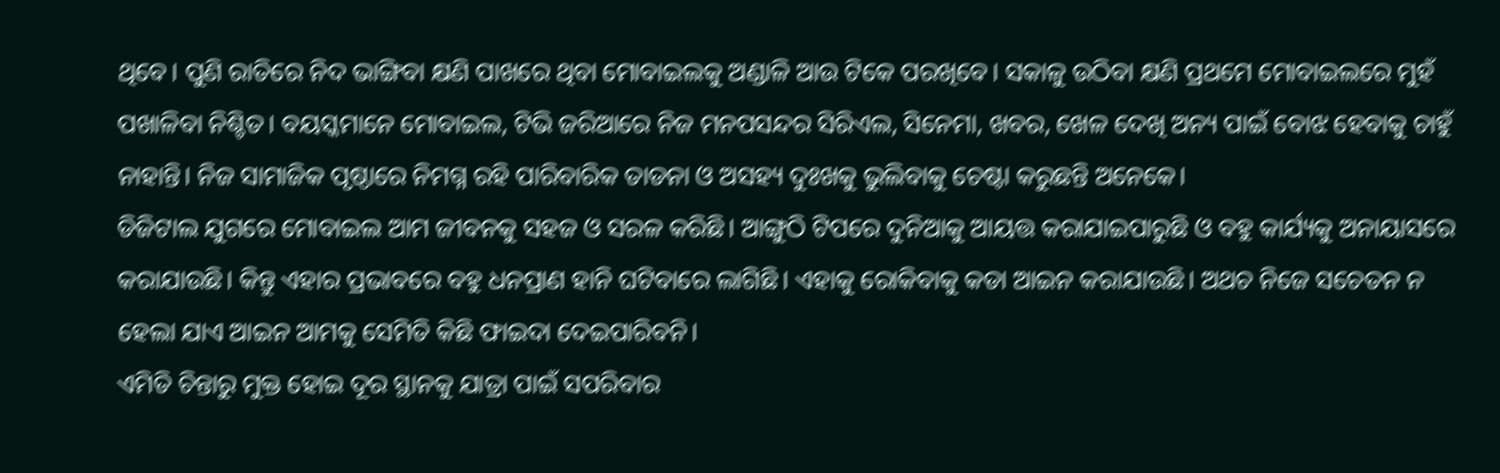ଥିବେ। ପୁଣି ରାତିରେ ନିଦ ଭାଙ୍ଗିବା କ୍ଷଣି ପାଖରେ ଥିବା ମୋବାଇଲକୁ ଅଣ୍ଡାଳି ଆଉ ଟିକେ ପରଖିବେ। ସକାଳୁ ଉଠିବା କ୍ଷଣି ପ୍ରଥମେ ମୋବାଇଲରେ ମୁହଁ ପଖାଳିବା ନିଶ୍ଚିତ। ବୟସ୍କମାନେ ମୋବାଇଲ, ଟିଭି ଜରିଆରେ ନିଜ ମନପସନ୍ଦର ସିରିଏଲ, ସିନେମା, ଖବର, ଖେଳ ଦେଖି ଅନ୍ୟ ପାଇଁ ବୋଝ ହେବାକୁ ଚାହୁଁ ନାହାନ୍ତି। ନିଜ ସାମାଜିକ ପୃଷ୍ଠାରେ ନିମଗ୍ନ ରହି ପାରିବାରିକ ତାଡନା ଓ ଅସହ୍ୟ ଦୁଃଖକୁ ଭୁଲିବାକୁ ଚେଷ୍ଟା କରୁଛନ୍ତି ଅନେକେ।
ଡିଜିଟାଲ ଯୁଗରେ ମୋବାଇଲ ଆମ ଜୀବନକୁ ସହଜ ଓ ସରଳ କରିଛି। ଆଙ୍ଗୁଠି ଟିପରେ ଦୁନିଆକୁ ଆୟତ୍ତ କରାଯାଇପାରୁଛି ଓ ବହୁ କାର୍ଯ୍ୟକୁ ଅନାୟାସରେ କରାଯାଉଛି। କିନ୍ତୁ ଏହାର ପ୍ରଭାବରେ ବହୁ ଧନପ୍ରାଣ ହାନି ଘଟିବାରେ ଲାଗିଛି। ଏହାକୁ ରୋକିବାକୁ କଡା ଆଇନ କରାଯାଉଛି। ଅଥଚ ନିଜେ ସଚେତନ ନ ହେଲା ଯାଏ ଆଇନ ଆମକୁ ସେମିତି କିଛି ଫାଇଦା ଦେଇପାରିବନି।
ଏମିତି ଚିନ୍ତାରୁ ମୁକ୍ତ ହୋଇ ଦୂର ସ୍ଥାନକୁ ଯାତ୍ରା ପାଇଁ ସପରିବାର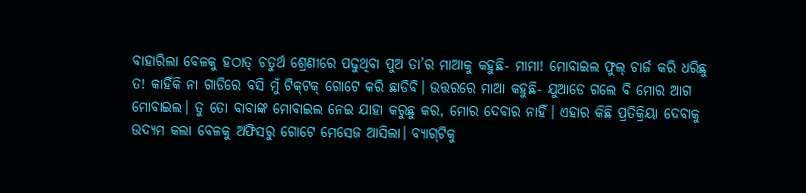ବାହାରିଲା ବେଳକୁ ହଠାତ୍‌ ଚତୁର୍ଥ ଶ୍ରେଣୀରେ ପଢୁଥିବା ପୁଅ ତା’ର ମାଆକୁ କହୁଛି- ମାମା! ମୋବାଇଲ ଫୁଲ୍‌ ଚାର୍ଜ କରି ଧରିଛୁ ତ! କାହିଁକି ନା ଗାଡିରେ ବସି ମୁଁ ଟିକ୍‌ଟକ୍‌ ଗୋଟେ କରି ଛାଡିବି। ଉତ୍ତରରେ ମାଆ କହୁଛି- ଯୁଆଡେ ଗଲେ ବି ମୋର ଆଗ ମୋବାଇଲ। ତୁ ତୋ ବାବାଙ୍କ ମୋବାଇଲ ନେଇ ଯାହା କରୁଛୁ କର, ମୋର ଦେବାର ନାହିଁ। ଏହାର କିଛି ପ୍ରତିକ୍ରିୟା ଦେବାକୁ ଉଦ୍ୟମ କଲା ବେଳକୁ ଅଫିସରୁ ଗୋଟେ ମେସେଜ ଆସିଲା। ବ୍ୟାଗ୍‌ଟିକୁ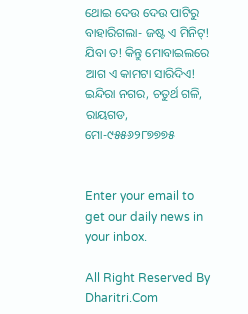ଥୋଇ ଦେଉ ଦେଉ ପାଟିରୁ ବାହାରିଗଲା- ଜଷ୍ଟ ଏ ମିନିଟ୍‌! ଯିବା ତ! କିନ୍ତୁ ମୋବାଇଲରେ ଆଗ ଏ କାମଟା ସାରିଦିଏ!
ଇନ୍ଦିରା ନଗର, ଚତୁର୍ଥ ଗଳି, ରାୟଗଡ, ମୋ-୯୫୫୬୨୮୭୭୭୫


Enter your email to get our daily news in your inbox.

All Right Reserved By Dharitri.Com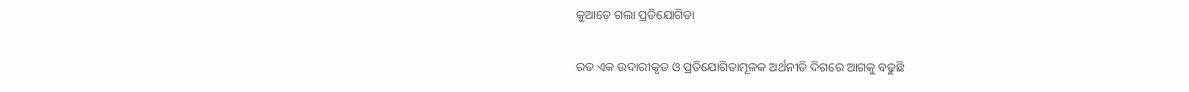କୁଆଡ଼େ ଗଲା ପ୍ରତିଯୋଗିତା

ରତ ଏକ ଉଦାରୀକୃତ ଓ ପ୍ରତିଯୋଗିତାମୂଳକ ଅର୍ଥନୀତି ଦିଗରେ ଆଗକୁ ବଢୁଛି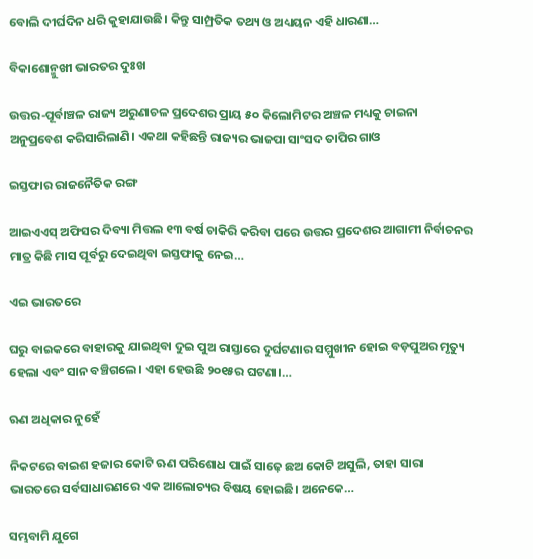ବୋଲି ଦୀର୍ଘଦିନ ଧରି କୁହାଯାଉଛି। କିନ୍ତୁ ସାମ୍ପ୍ରତିକ ତଥ୍ୟ ଓ ଅଧ୍ୟୟନ ଏହି ଧାରଣା…

ବିକାଶୋନ୍ମୁଖୀ ଭାରତର ଦୁଃଖ

ଉତ୍ତର-ପୂର୍ବାଞ୍ଚଳ ରାଜ୍ୟ ଅରୁଣାଚଳ ପ୍ରଦେଶର ପ୍ରାୟ ୫୦ କିଲୋମିଟର ଅଞ୍ଚଳ ମଧ୍ୟକୁ ଚାଇନା ଅନୁପ୍ରବେଶ କରିସାରିଲାଣି। ଏକଥା କହିଛନ୍ତି ରାଜ୍ୟର ଭାଜପା ସାଂସଦ ତାପିର ଗାଓ

ଇସ୍ତଫାର ରାଜନୈତିକ ରଙ୍ଗ

ଆଇଏଏସ୍‌ ଅଫିସର ଦିବ୍ୟା ମିତ୍ତଲ ୧୩ ବର୍ଷ ଚାକିରି କରିବା ପରେ ଉତ୍ତର ପ୍ରଦେଶର ଆଗାମୀ ନିର୍ବାଚନର ମାତ୍ର କିଛି ମାସ ପୂର୍ବରୁ ଦେଇଥିବା ଇସ୍ତଫାକୁ ନେଇ…

ଏଇ ଭାରତରେ

ଘରୁ ବାଇକରେ ବାହାରକୁ ଯାଇଥିବା ଦୁଇ ପୁଅ ରାସ୍ତାରେ ଦୁର୍ଘଟଣାର ସମ୍ମୁଖୀନ ହୋଇ ବଡ଼ପୁଅର ମୃତ୍ୟୁ ହେଲା ଏବଂ ସାନ ବଞ୍ଚିଗଲେ। ଏହା ହେଉଛି ୨୦୧୫ର ଘଟଣା।…

ଋଣ ଅଧିକାର ନୁହେଁ

ନିକଟରେ ବାଇଶ ହଜାର କୋଟି ଋଣ ପରିଶୋଧ ପାଇଁ ସାଢ଼େ ଛଅ କୋଟି ଅସୁଲି, ତାହା ସାରା ଭାରତରେ ସର୍ବସାଧାରଣରେ ଏକ ଆଲୋଚ୍ୟର ବିଷୟ ହୋଇଛି। ଅନେକେ…

ସମ୍ଭବାମି ଯୁଗେ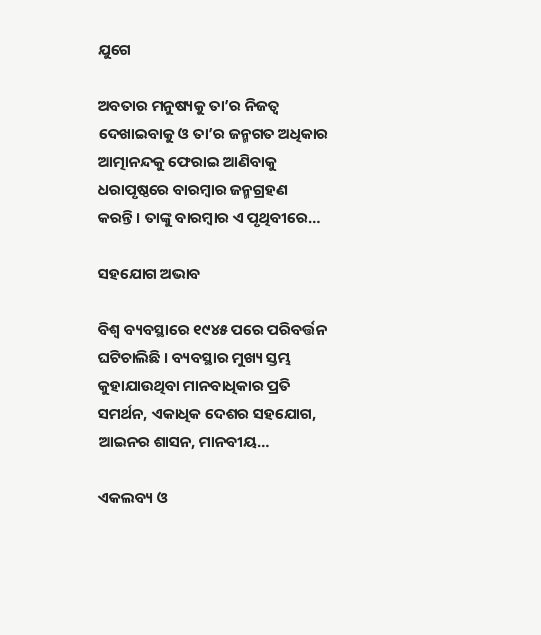ଯୁଗେ

ଅବତାର ମନୁଷ୍ୟକୁ ତା’ର ନିଜତ୍ୱ ଦେଖାଇବାକୁ ଓ ତା’ର ଜନ୍ମଗତ ଅଧିକାର ଆତ୍ମାନନ୍ଦକୁ ଫେରାଇ ଆଣିବାକୁ ଧରାପୃଷ୍ଠରେ ବାରମ୍ବାର ଜନ୍ମଗ୍ରହଣ କରନ୍ତି। ତାଙ୍କୁ ବାରମ୍ବାର ଏ ପୃଥିବୀରେ…

ସହଯୋଗ ଅଭାବ

ବିଶ୍ୱ ବ୍ୟବସ୍ଥାରେ ୧୯୪୫ ପରେ ପରିବର୍ତ୍ତନ ଘଟିଚାଲିଛି । ବ୍ୟବସ୍ଥାର ମୁଖ୍ୟ ସ୍ତମ୍ଭ କୁହାଯାଉଥିବା ମାନବାଧିକାର ପ୍ରତି ସମର୍ଥନ, ଏକାଧିକ ଦେଶର ସହଯୋଗ, ଆଇନର ଶାସନ, ମାନବୀୟ…

ଏକଲବ୍ୟ ଓ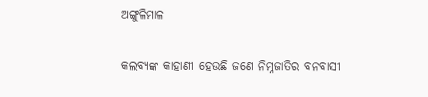ଅଙ୍ଗୁଳିମାଳ

କଲବ୍ୟଙ୍କ କାହାଣୀ ହେଉଛି ଜଣେ ନିମ୍ନଜାତିର ବନବାସୀ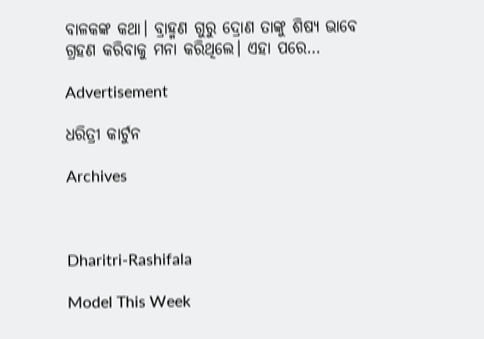ବାଳକଙ୍କ କଥା। ବ୍ରାହ୍ମଣ ଗୁରୁ ଦ୍ରୋଣ ତାଙ୍କୁ ଶିଷ୍ୟ ଭାବେ ଗ୍ରହଣ କରିବାକୁ ମନା କରିଥିଲେ। ଏହା ପରେ…

Advertisement

ଧରିତ୍ରୀ କାର୍ଟୁନ

Archives



Dharitri-Rashifala

Model This Week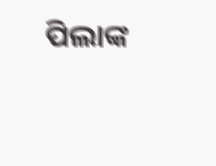ପିଲାଙ୍କ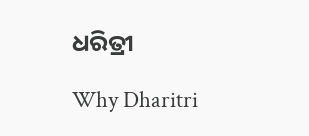ଧରିତ୍ରୀ

Why Dharitri